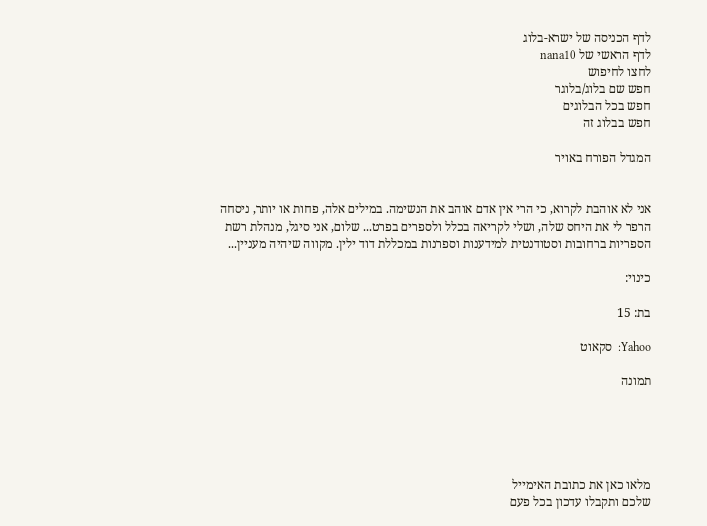לדף הכניסה של ישרא-בלוג
לדף הראשי של nana10
לחצו לחיפוש
חפש שם בלוג/בלוגר
חפש בכל הבלוגים
חפש בבלוג זה

המגדל הפורח באויר


אני לא אוהבת לקרוא, כי הרי אין אדם אוהב את הנשימה. במילים אלה, פחות או יותר, ניסחה הרפר לי את היחס שלה, ושלי לקריאה בכלל ולספרים בפרט... שלום, אני סיגל, מנהלת רשת הספריות ברחובות וסטודנטית למידענות וספרנות במכללת דוד ילין. מקווה שיהיה מעניין...

כינוי:

בת: 15

Yahoo:  סקאוט

תמונה





מלאו כאן את כתובת האימייל
שלכם ותקבלו עדכון בכל פעם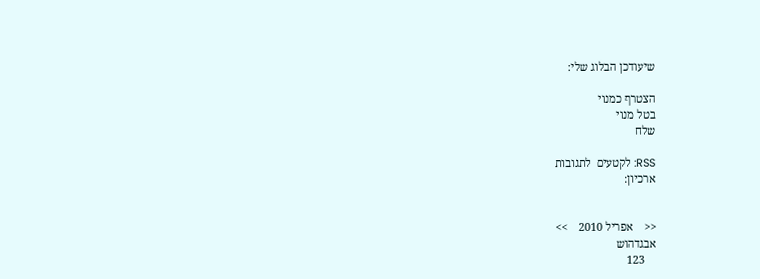שיעודכן הבלוג שלי:

הצטרף כמנוי
בטל מנוי
שלח

RSS: לקטעים  לתגובות
ארכיון:


<<    אפריל 2010    >>
אבגדהוש
    123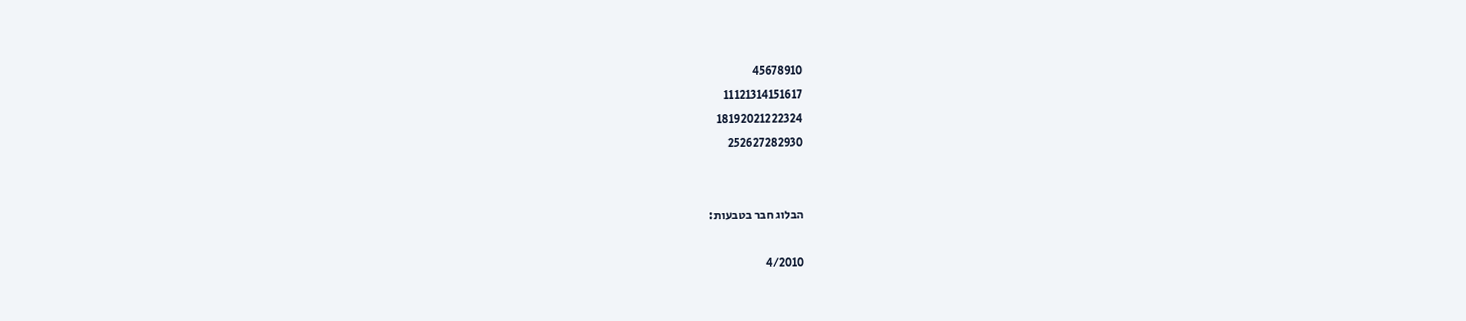45678910
11121314151617
18192021222324
252627282930


הבלוג חבר בטבעות:

4/2010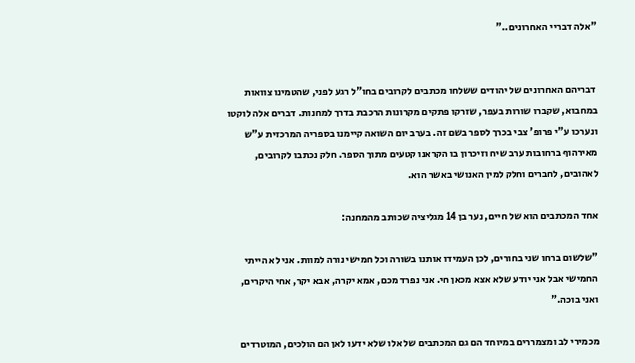"אלה דבריי האחרונים.."


 דבריהם האחרונים של יהודים ששלחו מכתבים לקרובים בחו"ל רגע לפני, שהטמינו צוואות במחבוא, שקברו שורות בעפר, שזרקו פתקים מקרונות הרכבת בדרך למחנות. דברים אלה לוקטו ונערכו ע"י פרופ' צבי בכרך לספר בשם זה. בערב יום השואה קיימנו בספריה המרכזית ע"ש מאירהוף ברחובות ערב שיח וזיכרון בו הקראנו קטעים מתוך הספר. חלק נכתבו לקרובים, לאהובים, לחברים וחלק למין האנושי באשר הוא.

אחד המכתבים הוא של חיים, נער בן 14 מגליציה שכותב מהמחנה:

"שלשום ברחו שני בחורים, לכן העמידו אותנו בשורה וכל חמישי נורה למוות. אני לא הייתי החמישי אבל אני יודע שלא אצא מכאן חי. אני נפרד מכם, אמא יקרה, אבא יקר, אחי היקרים, ואני בוכה."

מכמירי לב ומצמררים במיוחד הם גם המכתבים של אלו שלא ידעו לאן הם הולכים, המוטרדים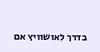בדרך לאושוויץ אם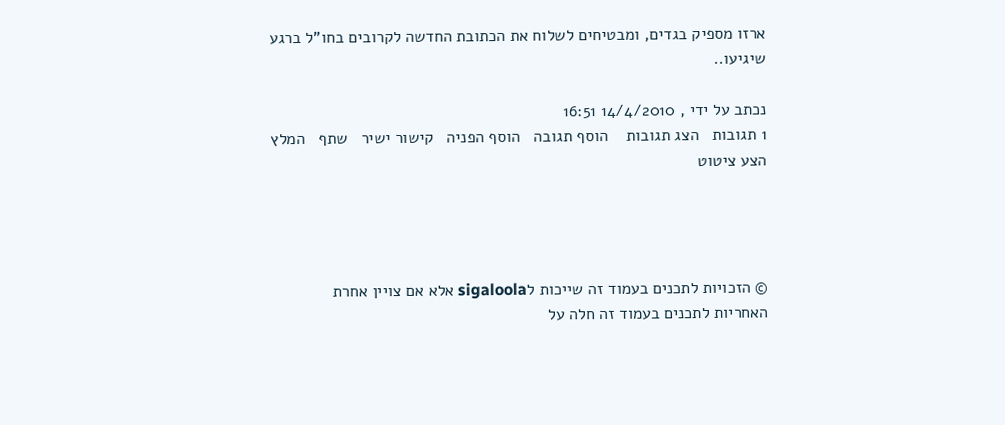ארזו מספיק בגדים, ומבטיחים לשלוח את הכתובת החדשה לקרובים בחו"ל ברגע שיגיעו..

נכתב על ידי , 14/4/2010 16:51
1 תגובות   הצג תגובות    הוסף תגובה   הוסף הפניה   קישור ישיר   שתף   המלץ   הצע ציטוט




© הזכויות לתכנים בעמוד זה שייכות לsigaloola אלא אם צויין אחרת
האחריות לתכנים בעמוד זה חלה על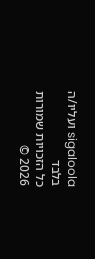sigaloola ועליו/ה בלבד
כל הזכויות שמורות 2026 ©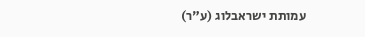עמותת ישראבלוג (ע"ר)